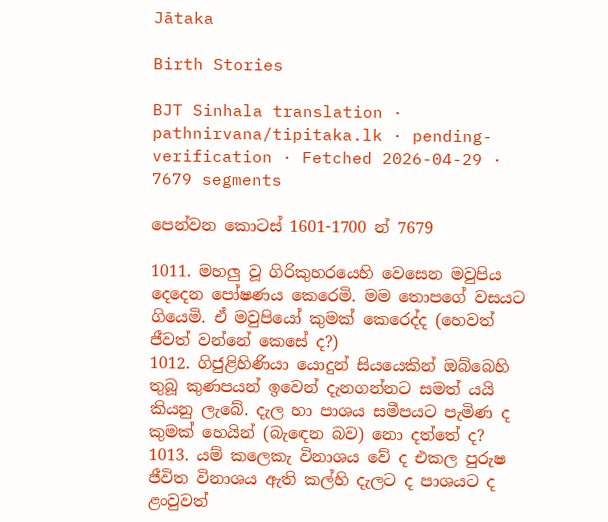Jātaka

Birth Stories

BJT Sinhala translation · pathnirvana/tipitaka.lk · pending-verification · Fetched 2026-04-29 · 7679 segments

පෙන්වන කොටස් 1601-1700 න් 7679

1011. මහලු වූ ගිරිකුහරයෙහි වෙසෙන මවුපිය දෙදෙන පෝෂණය කෙරෙමි. මම තොපගේ වසයට ගියෙමි. ඒ මවුපියෝ කුමක් කෙරෙද්ද (හෙවත් ජීවත් වන්නේ කෙසේ ද?)
1012. ගිජුළිහිණියා යොදුන් සියයෙකින් ඔබ්බෙහි තුබූ කුණපයන් ඉවෙන් දැනගන්නට සමත් යයි කියනු ලැබේ. දැල හා පාශය සමීපයට පැමිණ ද කුමක් හෙයින් (බැඳෙන බව) නො දත්තේ ද?
1013. යම් කලෙකැ විනාශය වේ ද එකල පුරුෂ ජීවිත විනාශය ඇති කල්හි දැලට ද පාශයට ද ළංවුවත්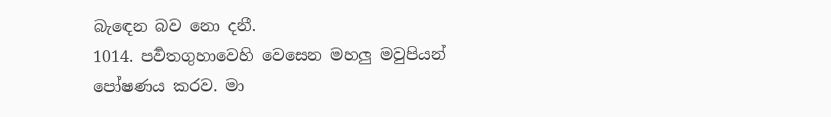බැඳෙන බව නො දනී.
1014. පර්‍වතගුහාවෙහි වෙසෙන මහලු මවුපියන් පෝෂණය කරව. මා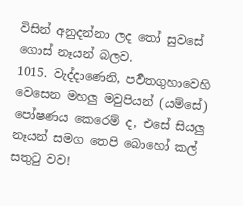විසින් අනුදන්නා ලද තෝ සුවසේ ගොස් නෑයන් බලව.
1015. වැද්දාණෙනි, පර්‍වතගුහාවෙහි වෙසෙන මහලු මවුපියන් (යම්සේ) පෝෂණය කෙරෙම් ද, එසේ සියලු නෑයන් සමග තෙපි බොහෝ කල් සතුටු වව!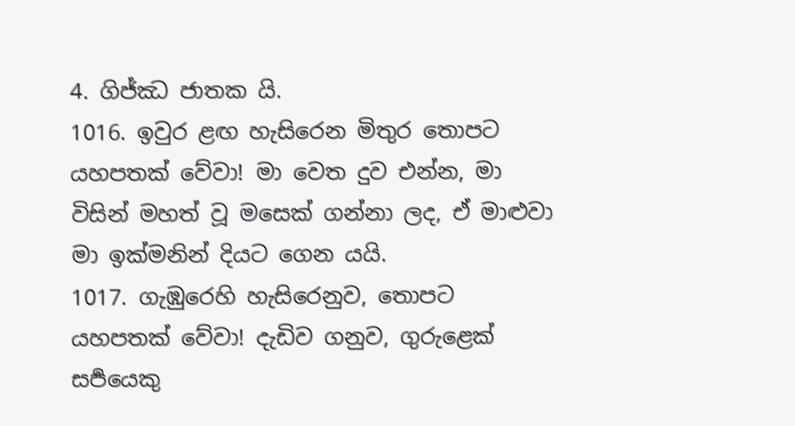4. ගිජ්ඣ ජාතක යි.
1016. ඉවුර ළඟ හැසිරෙන මිතුර තොපට යහපතක් වේවා! මා වෙත දුව එන්න, මා විසින් මහත් වූ මසෙක් ගන්නා ලද, ඒ මාළුවා මා ඉක්මනින් දියට ගෙන යයි.
1017. ගැඹුරෙහි හැසිරෙනුව, තොපට යහපතක් වේවා! දැඩිව ගනුව, ගුරුළෙක් සර්‍පයෙකු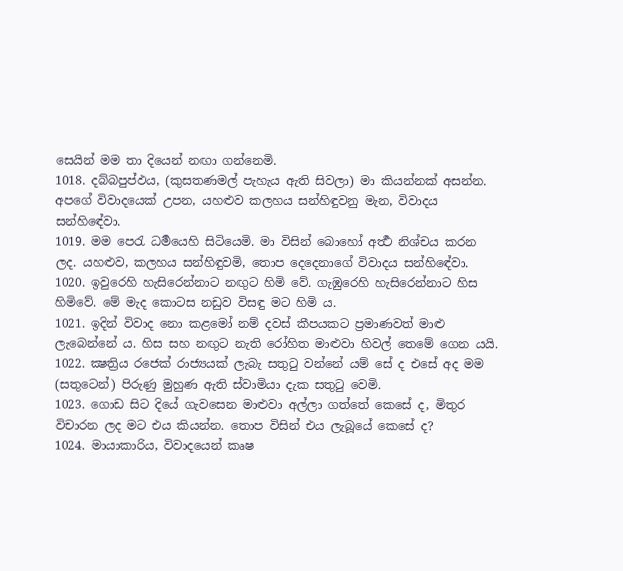සෙයින් මම තා දියෙන් නඟා ගන්නෙමි.
1018. දබ්බපුප්ඵය, (කුසතණමල් පැහැය ඇති සිවලා) මා කියන්නක් අසන්න. අපගේ විවාදයෙක් උපන, යහළුව කලහය සන්හිඳුවනු මැන, විවාදය සන්හිඳේවා.
1019. මම පෙරැ ධර්‍මයෙහි සිටියෙමි. මා විසින් බොහෝ අර්‍ත්‍ථ නිශ්චය කරන ලද. යහළුව, කලහය සන්හිඳුවමි, තොප දෙදෙනාගේ විවාදය සන්හිඳේවා.
1020. ඉවුරෙහි හැසිරෙන්නාට නඟුට හිමි වේ. ගැඹුරෙහි හැසිරෙන්නාට හිස හිමිවේ. මේ මැද කොටස නඩුව විසඳු මට හිමි ය.
1021. ඉදින් විවාද නො කළමෝ නම් දවස් කීපයකට ප්‍රමාණවත් මාළු ලැබෙන්නේ ය. හිස සහ නඟුට නැති රෝහිත මාළුවා හිවල් තෙමේ ගෙන යයි.
1022. ක්‍ෂත්‍රිය රජෙක් රාජ්‍යයක් ලැබැ සතුටු වන්නේ යම් සේ ද එසේ අද මම (සතුටෙන්) පිරුණු මුහුණ ඇති ස්වාමියා දැක සතුටු වෙමි.
1023. ගොඩ සිට දියේ ගැවසෙන මාළුවා අල්ලා ගත්තේ කෙසේ ද, මිතුර විචාරන ලද මට එය කියන්න. තොප විසින් එය ලැබූයේ කෙසේ ද?
1024. මායාකාරිය, විවාදයෙන් කෘෂ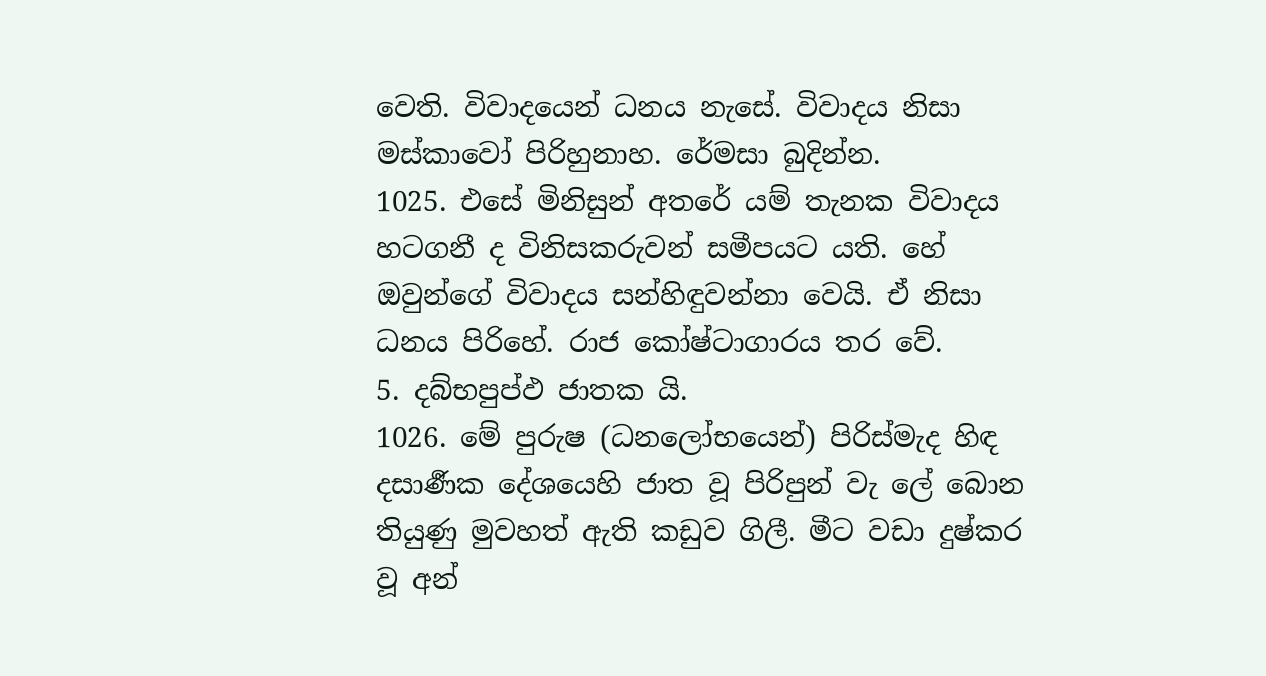වෙති. විවාදයෙන් ධනය නැසේ. විවාදය නිසා මස්කාවෝ පිරිහුනාහ. රේමසා බුදින්න.
1025. එසේ මිනිසුන් අතරේ යම් තැනක විවාදය හටගනී ද විනිසකරුවන් සමීපයට යති. හේ ඔවුන්ගේ විවාදය සන්හිඳුවන්නා වෙයි. ඒ නිසා ධනය පිරිහේ. රාජ කෝෂ්ටාගාරය තර වේ.
5. දබ්භපුප්ඵ ජාතක යි.
1026. මේ පුරුෂ (ධනලෝභයෙන්) පිරිස්මැද හිඳ දසාර්‍ණක දේශයෙහි ජාත වූ පිරිපුන් වැ ලේ බොන තියුණු මුවහත් ඇති කඩුව ගිලී. මීට වඩා දුෂ්කර වූ අන්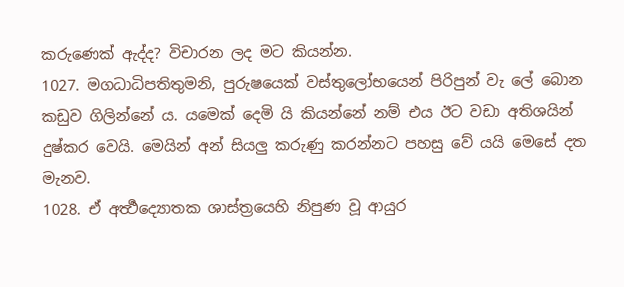කරුණෙක් ඇද්ද? විචාරන ලද මට කියන්න.
1027. මගධාධිපතිතුමනි, පුරුෂයෙක් වස්තුලෝභයෙන් පිරිපුන් වැ ලේ බොන කඩුව ගිලින්නේ ය. යමෙක් දෙමි යි කියන්නේ නම් එය ඊට වඩා අතිශයින් දුෂ්කර වෙයි. මෙයින් අන් සියලු කරුණු කරන්නට පහසු වේ යයි මෙසේ දත මැනව.
1028. ඒ අර්‍ත්‍ථද්‍යොතක ශාස්ත්‍රයෙහි නිපුණ වූ ආයුර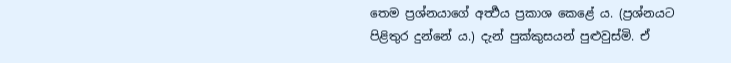තෙම ප්‍රශ්නයාගේ අර්‍ත්‍ථය ප්‍රකාශ කෙළේ ය. (ප්‍රශ්නයට පිළිතුර දුන්නේ ය.) දැන් පුක්කුසයන් පුළුවුස්මි. ඒ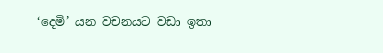‘දෙමි’ යන වචනයට වඩා ඉතා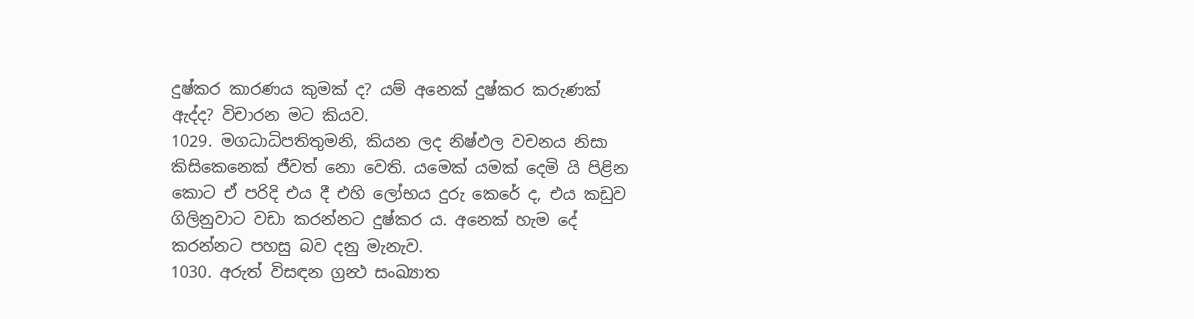දුෂ්කර කාරණය කුමක් ද? යම් අනෙක් දුෂ්කර කරුණක් ඇද්ද? විචාරන මට කියව.
1029. මගධාධිපතිතුමනි, කියන ලද නිෂ්ඵල වචනය නිසා කිසිකෙනෙක් ජීවත් නො වෙති. යමෙක් යමක් දෙමි යි පිළින කොට ඒ පරිදි එය දී එහි ලෝභය දුරු කෙරේ ද, එය කඩුව ගිලිනුවාට වඩා කරන්නට දුෂ්කර ය. අනෙක් හැම දේ කරන්නට පහසු බව දනු මැනැව.
1030. අරුත් විසඳන ග්‍රන්‍ථ සංඛ්‍යාත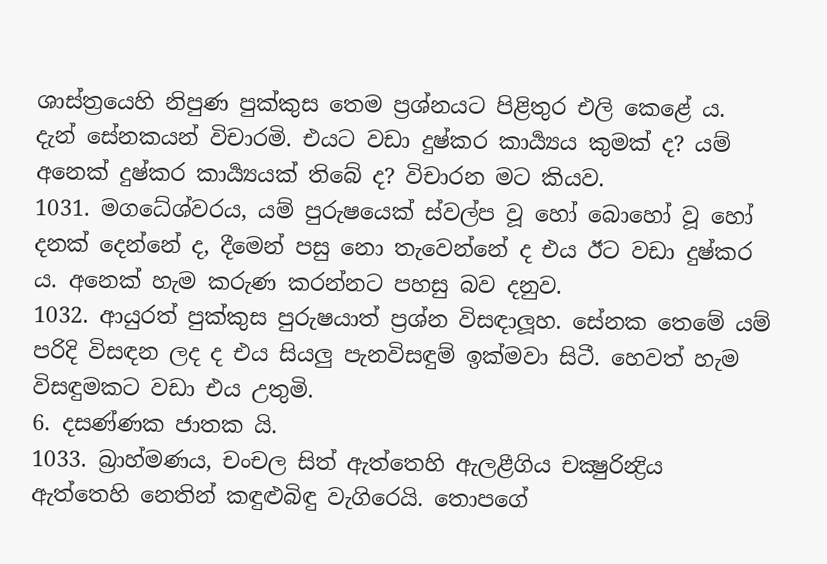ශාස්ත්‍රයෙහි නිපුණ පුක්කුස තෙම ප්‍රශ්නයට පිළිතුර එලි කෙළේ ය. දැන් සේනකයන් විචාරමි. එයට වඩා දුෂ්කර කාර්‍ය්‍යය කුමක් ද? යම් අනෙක් දුෂ්කර කාර්‍ය්‍යයක් තිබේ ද? විචාරන මට කියව.
1031. මගධේශ්වරය, යම් පුරුෂයෙක් ස්වල්ප වූ හෝ බොහෝ වූ හෝ දනක් දෙන්නේ ද, දීමෙන් පසු නො තැවෙන්නේ ද එය ඊට වඩා දුෂ්කර ය. අනෙක් හැම කරුණ කරන්නට පහසු බව දනුව.
1032. ආයුරත් පුක්කුස පුරුෂයාත් ප්‍රශ්න විසඳාලූහ. සේනක තෙමේ යම් පරිදි විසඳන ලද ද එය සියලු පැනවිසඳුම් ඉක්මවා සිටී. හෙවත් හැම විසඳුමකට වඩා එය උතුමි.
6. දසණ්ණක ජාතක යි.
1033. බ්‍රාහ්මණය, චංචල සිත් ඇත්තෙහි ඇලළීගිය චක්‍ෂුරින්‍ද්‍රිය ඇත්තෙහි නෙතින් කඳුළුබිඳු වැගිරෙයි. තොපගේ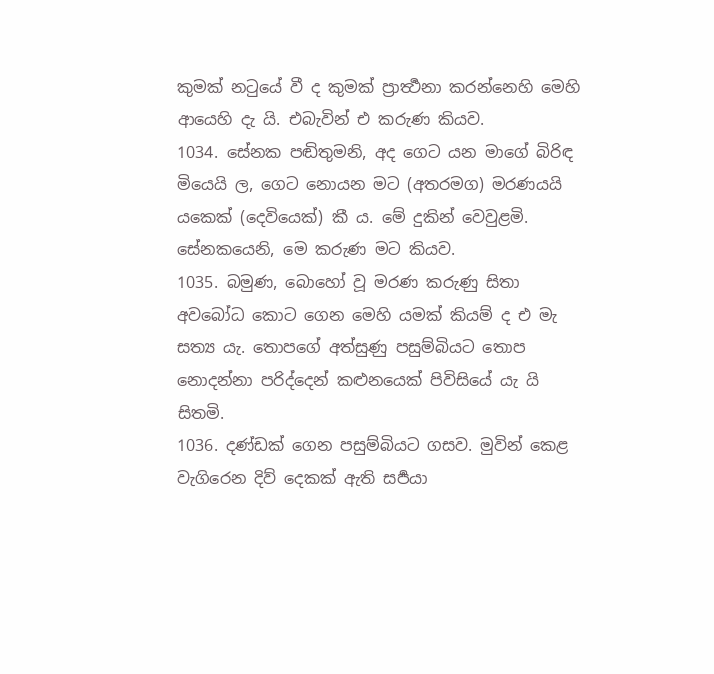කුමක් නටුයේ වී ද කුමක් ප්‍රාර්‍ත්‍ථනා කරන්නෙහි මෙහි ආයෙහි දැ යි. එබැවින් එ කරුණ කියව.
1034. සේනක පඬිතුමනි, අද ගෙට යන මාගේ බිරිඳ මියෙයි ල, ගෙට නොයන මට (අතරමග) මරණයයි යකෙක් (දෙවියෙක්) කී ය. මේ දුකින් වෙවුළමි. සේනකයෙනි, මෙ කරුණ මට කියව.
1035. බමුණ, බොහෝ වූ මරණ කරුණු සිතා අවබෝධ කොට ගෙන මෙහි යමක් කියම් ද එ මැ සත්‍ය යැ. තොපගේ අත්සුණු පසුම්බියට තොප නොදන්නා පරිද්දෙන් කළුනයෙක් පිවිසියේ යැ යි සිතමි.
1036. දණ්ඩක් ගෙන පසුම්බියට ගසව. මුවින් කෙළ වැගිරෙන දිව් දෙකක් ඇති සර්‍පයා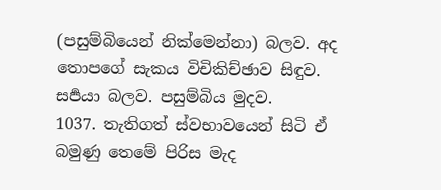(පසුම්බියෙන් නික්මෙන්නා) බලව. අද තොපගේ සැකය විචිකිච්ඡාව සිඳුව. සර්‍පයා බලව. පසුම්බිය මුදව.
1037. තැතිගත් ස්වභාවයෙන් සිටි ඒ බමුණු තෙමේ පිරිස මැද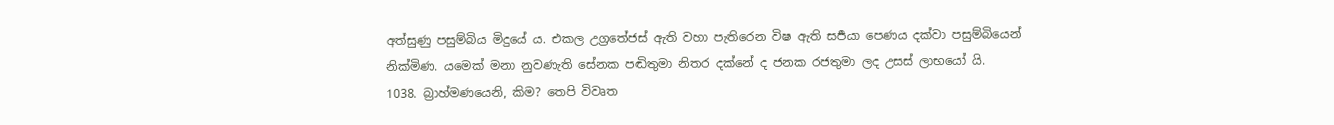අත්සුණු පසුම්බිය මිදුයේ ය. එකල උග්‍රතේජස් ඇති වහා පැතිරෙන විෂ ඇති සර්‍පයා පෙණය දක්වා පසුම්බියෙන් නික්මිණ. යමෙක් මනා නුවණැති සේනක පඬිතුමා නිතර දක්නේ ද ජනක රජතුමා ලද උසස් ලාභයෝ යි.
1038. බ්‍රාහ්මණයෙනි, කිම? තෙපි විවෘත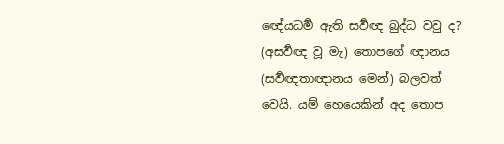ඥේයධර්‍ම ඇති සර්‍වඥ බුද්ධ වවු ද? (අසර්‍වඥ වූ මැ) තොපගේ ඥානය (සර්‍වඥතාඥානය මෙන්) බලවත් වෙයි. යම් හෙයෙකින් අද තොප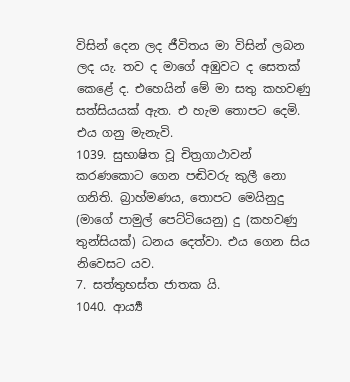විසින් දෙන ලද ජීවිතය මා විසින් ලබන ලද යැ. තව ද මාගේ අඹුවට ද සෙතක් කෙළේ ද. එහෙයින් මේ මා සතු කහවණු සත්සියයක් ඇත. එ හැම තොපට දෙමි. එය ගනු මැනැවි.
1039. සුභාෂිත වූ චිත්‍රගාථාවන් කරණකොට ගෙන පඬිවරු කුලී නො ගනිති. බ්‍රාහ්මණය, තොපට මෙයිනුදු (මාගේ පාමුල් පෙට්ටියෙනු) දු (කහවණු තුන්සියක්) ධනය දෙත්වා. එය ගෙන සිය නිවෙසට යව.
7. සත්තුභස්ත ජාතක යි.
1040. ආර්‍ය්‍ය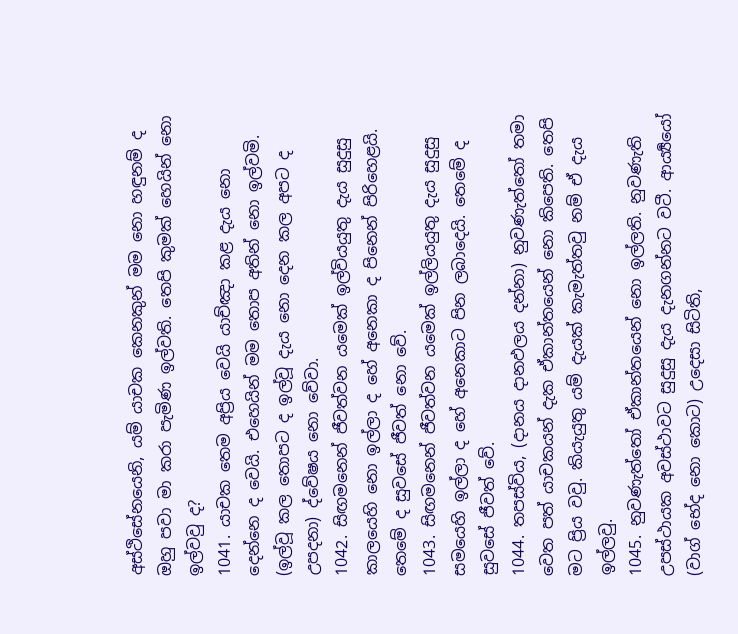අස්ථිසේනයෙනි, යම් යාචක කෙනකුන් මම නො හඳුනම් ද ඔහු පවා මා කරා පැමිණ ඉල්වති. තෙපි කුමක් හෙයින් නො ඉල්වවු ද?
1041. යාචක තෙම අප්‍රිය වෙයි යාච්ඤා කළ දැය නො දෙන්නෙ ද වෙයි. එහෙයින් මම තොප අතින් නො ඉල්වමි. (ඉල්වූ කල තොපට ද ඉල්වූ දැය නො දෙන කල අපට ද උපදනා) ද්වේෂය නො වේවා.
1042. සිඟමනෙන් ජීවත්වන යමෙක් ඉල්වියයුතු දැය සුදුසු කාලයෙහි නො ඉල්ලා ද හේ අනෙකා ද පිනෙන් පිරිහෙළයි. තෙමේ ද සුවසේ ජීවත් නො වේ.
1043. සිඟමනෙන් ජීවත්වන යමෙක් ඉල්ලියයුතු දැය සුදුසු සමයෙහි ඉල්ලා ද හේ අනෙකාට පින ලබාදෙයි. තෙමේ ද සුවසේ ජීවත් වේ.
1044. තපස්විය, (දානය දානඵලය දන්නා) නුවණැත්තෝ තමා වෙත පත් යාචකයන් දැක ඒකාන්තයෙන් නො කිපෙති. තෙපි මට ප්‍රිය වවු. කියැයුතු යම් දැයක් කැමැත්තවු නම් ඒ දැය ඉල්ලවු.
1045. නුවණැත්තෝ ඒකාන්තයෙන් නො ඉල්ලති. නුවණැති උපස්ථායක අවස්ථාවට සුදුසු දැය දැනගන්නට වටී. ආර්‍ය්‍යයෝ (වාග් භේද නො කොට) උදෙසා සිටිති,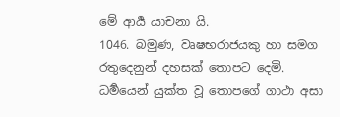මේ ආර්‍ය යාචනා යි.
1046. බමුණ, වෘෂභරාජයකු හා සමග රතුදෙනුන් දහසක් තොපට දෙමි. ධර්‍මයෙන් යුක්ත වූ තොපගේ ගාථා අසා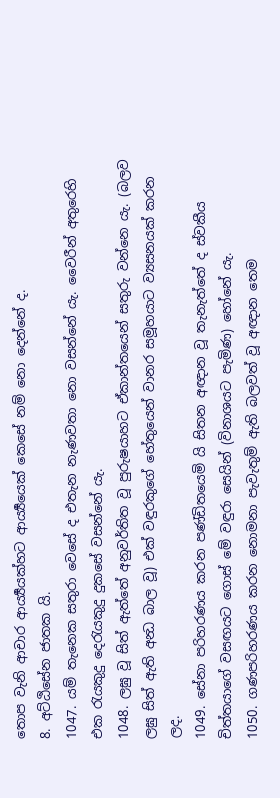තොප වැනි ආචාර ආර්‍ය්‍යයක්හට ආර්‍ය්‍යයෙක් කෙසේ නම් නො දෙන්නේ ද.
8. අට්ඨිසේන ජාතක යි.
1047. යම් තැනෙක සතුරා වෙසේ ද එතැන නැණවතා නො වසන්නේ යැ. වෛරීන් අතුරෙහි එක රැයකුදු දෙරැයකුදු දුකසේ වසන්නේ යැ.
1048. ලඝු වූ සිත් ඇත්තේ අනුවර්තිත වූ පුරුෂයාහට ඒකාන්තයෙන් සතුරු වන්නෙ යැ. (බලව ලඝු සිත් ඇති අන්‍ධ බාල වූ) එක් වඳුරකුගේ හේතුයෙන් වානර සමූහයාට ව්‍යසනයක් කරන ලද.
1049. සේනා පරිහරණය කරන පණ්ඩිතයෙමි යි සිතන අඥාන වූ තැනැත්තේ ද ස්වකීය චිත්තයාගේ වසඟයට ගොස් මේ වඳුරා සෙයින් (විනාශයට පැමිණ) හෝනේ යැ.
1050. ගණපරිහරණය කරන නොමනා පැවැතුම් ඇති බලවත් වූ අඥාන තෙම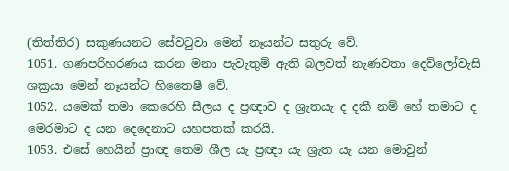(තිත්තිර) සකුණයනට සේවටුවා මෙන් නෑයන්ට සතුරු වේ.
1051. ගණපරිහරණය කරන මනා පැවැතුම් ඇති බලවත් නැණවතා දෙව්ලෝවැසි ශක්‍රයා මෙන් නෑයන්ට හිතෛෂී වේ.
1052. යමෙක් තමා කෙරෙහි සීලය ද ප්‍රඥාව ද ශ්‍රැතයැ ද දකී නම් හේ තමාට ද මෙරමාට ද යන දෙදෙනාට යහපතක් කරයි.
1053. එසේ හෙයින් ප්‍රාඥ තෙම ශීල යැ ප්‍රඥා යැ ශ්‍රැත යැ යන මොවුන්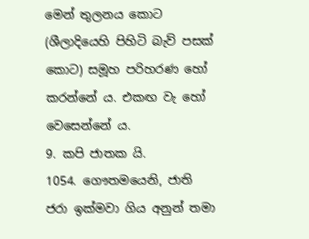මෙන් තුලනය කොට (ශීලාදියෙහි පිහිටි බැව් පසක් කොට) සමූහ පරිහරණ හෝ කරන්නේ ය. එකඟ වැ හෝ වෙසෙන්නේ ය.
9. කපි ජාතක යි.
1054. ගෞතමයෙනි, ජාති ජරා ඉක්මවා ගිය අනුන් තමා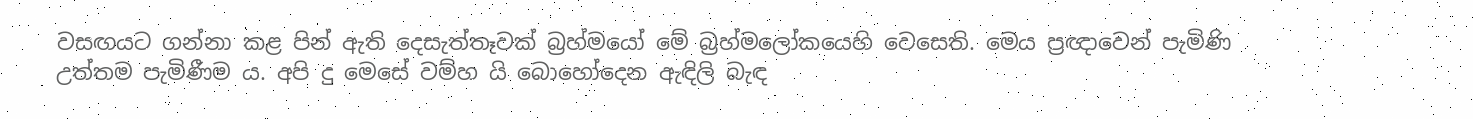වසඟයට ගන්නා කළ පින් ඇති දෙසැත්තෑවක් බ්‍රහ්මයෝ මේ බ්‍රහ්මලෝකයෙහි වෙසෙති. මෙය ප්‍රඥාවෙන් පැමිණි උත්තම පැමිණීම ය. අපි දු මෙසේ වම්හ යි බොහෝදෙන ඇඳිලි බැඳ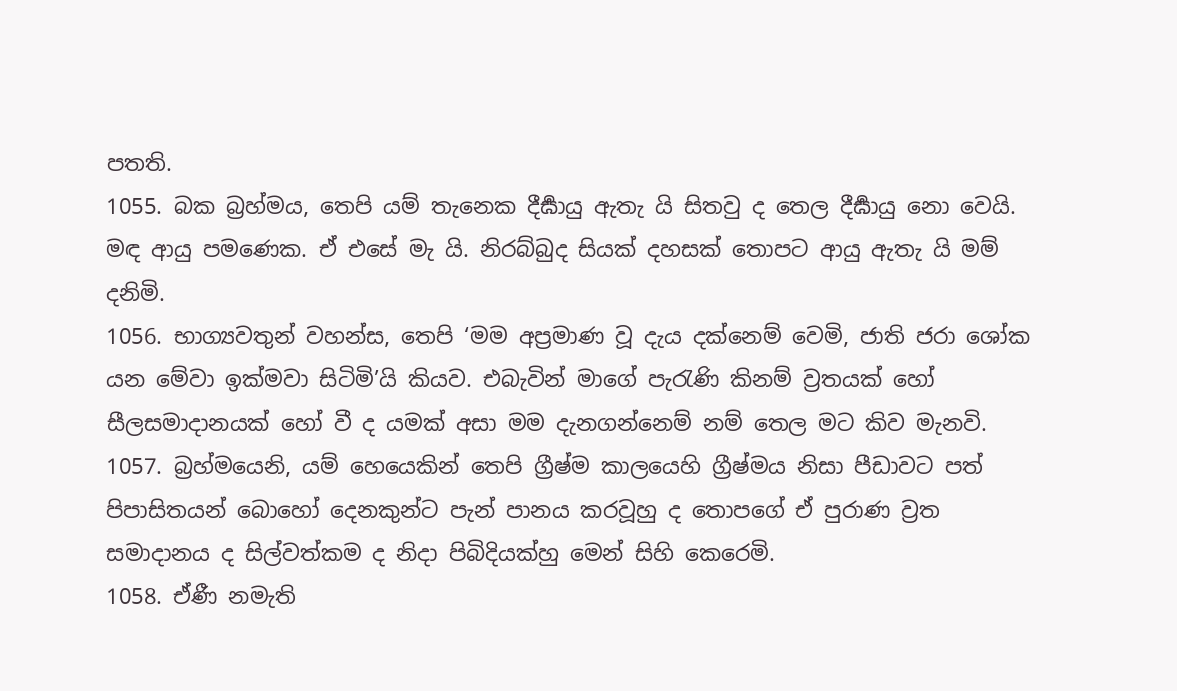පතති.
1055. බක බ්‍රහ්මය, තෙපි යම් තැනෙක දීර්‍ඝායු ඇතැ යි සිතවු ද තෙල දීර්‍ඝායු නො වෙයි. මඳ ආයු පමණෙක. ඒ එසේ මැ යි. නිරබ්බුද සියක් දහසක් තොපට ආයු ඇතැ යි මම් දනිමි.
1056. භාග්‍යවතුන් වහන්ස, තෙපි ‘මම අප්‍රමාණ වූ දැය දක්නෙම් වෙමි, ජාති ජරා ශෝක යන මේවා ඉක්මවා සිටිමි’යි කියව. එබැවින් මාගේ පැරැණි කිනම් ව්‍රතයක් හෝ සීලසමාදානයක් හෝ වී ද යමක් අසා මම දැනගන්නෙම් නම් තෙල මට කිව මැනවි.
1057. බ්‍රහ්මයෙනි, යම් හෙයෙකින් තෙපි ග්‍රීෂ්ම කාලයෙහි ග්‍රීෂ්මය නිසා පීඩාවට පත් පිපාසිතයන් බොහෝ දෙනකුන්ට පැන් පානය කරවූහු ද තොපගේ ඒ පුරාණ ව්‍රත සමාදානය ද සිල්වත්කම ද නිදා පිබිදියක්හු මෙන් සිහි කෙරෙමි.
1058. ඒණී නමැති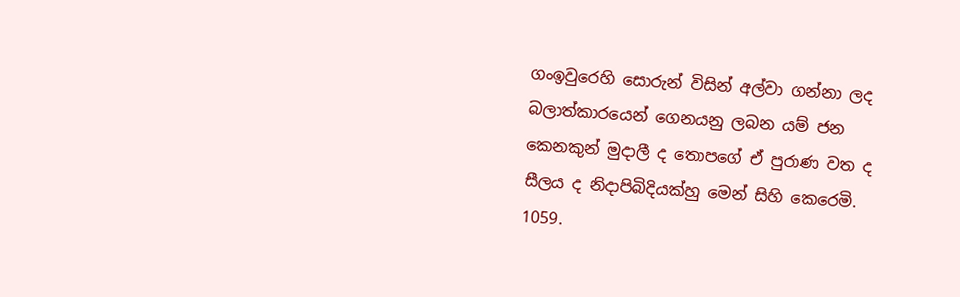ගංඉවුරෙහි සොරුන් විසින් අල්වා ගන්නා ලද බලාත්කාරයෙන් ගෙනයනු ලබන යම් ජන කෙනකුන් මුදාලී ද තොපගේ ඒ පුරාණ වත ද සීලය ද නිදාපිබිදියක්හු මෙන් සිහි කෙරෙමි.
1059.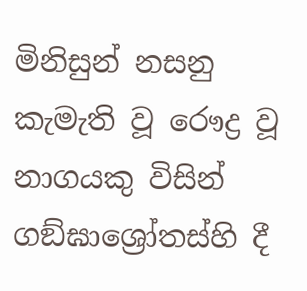මිනිසුන් නසනු කැමැති වූ රෞද්‍ර වූ නාගයකු විසින් ගඞ්ඝාශ්‍රෝතස්හි දී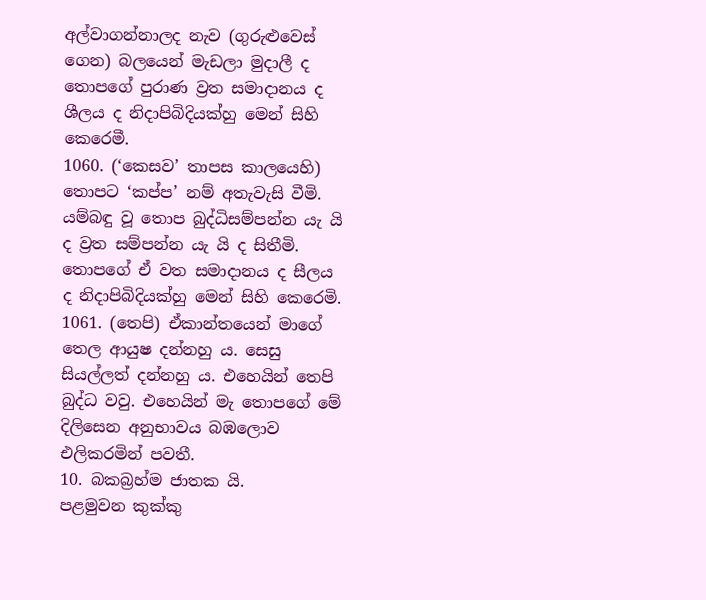අල්වාගන්නාලද නැව (ගුරුළුවෙස් ගෙන) බලයෙන් මැඩලා මුදාලී ද තොපගේ පුරාණ ව්‍රත සමාදානය ද ශීලය ද නිදාපිබිදියක්හු මෙන් සිහි කෙරෙමී.
1060. (‘කෙසව’ තාපස කාලයෙහි) තොපට ‘කප්ප’ නම් අතැවැසි වීමි. යම්බඳු වූ තොප බුද්ධිසම්පන්න යැ යි ද ව්‍රත සම්පන්න යැ යි ද සිතීමි. තොපගේ ඒ වත සමාදානය ද සීලය ද නිදාපිබිදියක්හු මෙන් සිහි කෙරෙමි.
1061. (තෙපි) ඒකාන්තයෙන් මාගේ තෙල ආයුෂ දන්නහු ය. සෙසු සියල්ලත් දන්නහු ය. එහෙයින් තෙපි බුද්ධ වවු. එහෙයින් මැ තොපගේ මේ දිලිසෙන අනුභාවය බඹලොව එලිකරමින් පවතී.
10. බකබ්‍රහ්ම ජාතක යි.
පළමුවන කුක්කු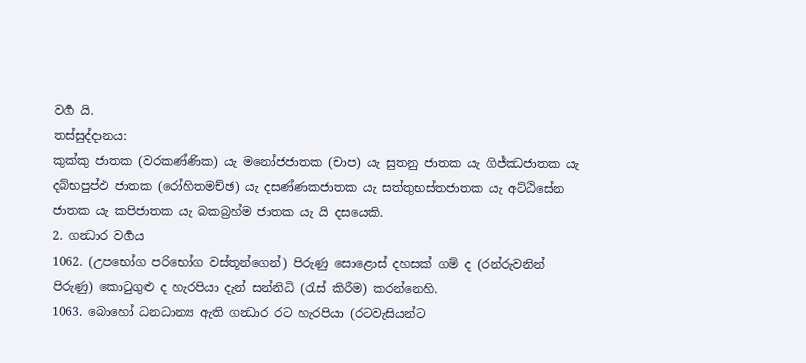වර්‍ග යි.
තස්සුද්දානය:
කුක්කු ජාතක (වරකණ්ණික) යැ මනෝජජාතක (චාප) යැ සුතනු ජාතක යැ ගිජ්ඣජාතක යැ දබ්භපුප්ඵ ජාතක (රෝහිතමච්ඡ) යැ දසණ්ණකජාතක යැ සත්තුභස්තජාතක යැ අට්ඨිසේන ජාතක යැ කපිජාතක යැ බකබ්‍රහ්ම ජාතක යැ යි දසයෙකි.
2. ගන්‍ධාර වර්‍ගය
1062. (උපභෝග පරිභෝග වස්තූන්ගෙන්) පිරුණු සොළොස් දහසක් ගම් ද (රන්රුවනින් පිරුණු) කොටුගුළු ද හැරපියා දැන් සන්නිධි (රැස් කිරීම) කරන්නෙහි.
1063. බොහෝ ධනධාන්‍ය ඇති ගන්‍ධාර රට හැරපියා (රටවැසියන්ට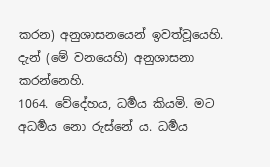කරන) අනුශාසනයෙන් ඉවත්වූයෙහි. දැන් (මේ වනයෙහි) අනුශාසනා කරන්නෙහි.
1064. වේදේහය, ධර්‍මය කියමි. මට අධර්‍මය නො රුස්නේ ය. ධර්‍මය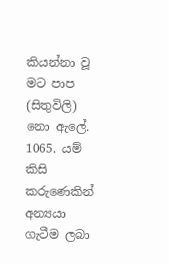කියන්නා වූ මට පාප (සිතුවිලි) නො ඇලේ.
1065. යම් කිසි කරුණෙකින් අන්‍යයා ගැටීම ලබා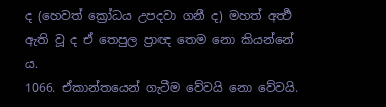ද (හෙවත් ක්‍රෝධය උපදවා ගනී ද) මහත් අර්‍ත්‍ථ ඇති වූ ද ඒ තෙපුල ප්‍රාඥ තෙම නො කියන්නේ ය.
1066. ඒකාන්තයෙන් ගැටීම වේවයි නො වේවයි.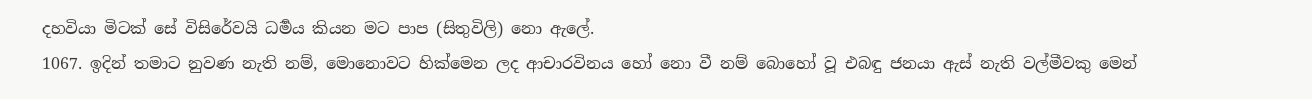දහවියා මිටක් සේ විසිරේවයි ධර්‍මය කියන මට පාප (සිතුවිලි) නො ඇලේ.
1067. ඉදින් තමාට නුවණ නැති නම්, මොනොවට හික්මෙන ලද ආචාරවිනය හෝ නො වී නම් බොහෝ වූ එබඳු ජනයා ඇස් නැති වල්මීවකු මෙන්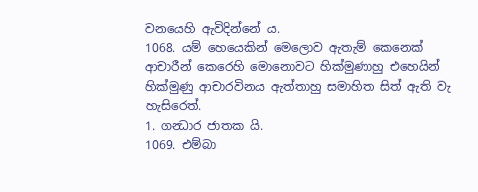වනයෙහි ඇවිදින්නේ ය.
1068. යම් හෙයෙකින් මෙලොව ඇතැම් කෙනෙක් ආචාරීන් කෙරෙහි මොනොවට හික්මුණාහු එහෙයින් හික්මුණු ආචාරවිනය ඇත්තාහු සමාහිත සිත් ඇති වැ හැසිරෙත්.
1. ගන්‍ධාර ජාතක යි.
1069. එම්බා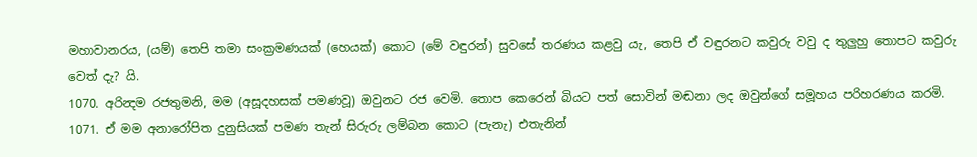මහාවානරය, (යම්) තෙපි තමා සංක්‍රමණයක් (හෙයක්) කොට (මේ වඳුරන්) සුවසේ තරණය කළවු යැ, තෙපි ඒ වඳුරනට කවුරු වවු ද තුලුහු තොපට කවුරු වෙත් දැ? යි.
1070. අරින්‍දම රජතුමනි, මම (අසූදහසක් පමණවූ) ඔවුනට රජ වෙමි. තොප කෙරෙන් බියට පත් සොවින් මඬනා ලද ඔවුන්ගේ සමූහය පරිහරණය කරමි.
1071. ඒ මම අනාරෝපිත දුනුසියක් පමණ තැන් සිරුරු ලම්බන කොට (පැනැ) එතැනින්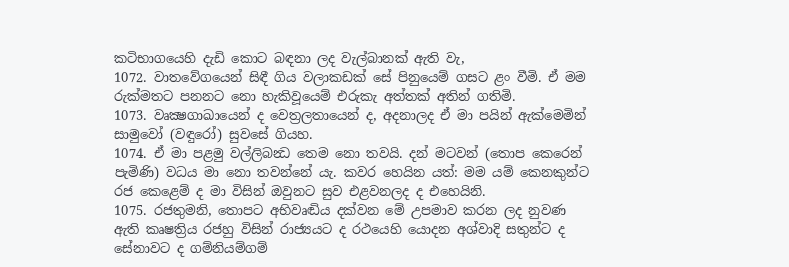කටිභාගයෙහි දැඩි කොට බඳනා ලද වැල්බානක් ඇති වැ,
1072. වාතවේගයෙන් සිඳී ගිය වලාකඩක් සේ පිනුයෙම් ගසට ළං වීමි. ඒ මම රුක්මතට පනනට නො හැකිවූයෙම් එරුකැ අත්තක් අතින් ගතිමි.
1073. වෘක්‍ෂගාඛායෙන් ද වෙත්‍රලතායෙන් ද, අදනාලද ඒ මා පයින් ඇක්මෙමින් සාමුවෝ (වඳුරෝ) සුවසේ ගියහ.
1074. ඒ මා පළමු වල්ලිබන්‍ධ තෙම නො තවයි. දන් මටවන් (තොප කෙරෙන් පැමිණි) වධය මා නො තවන්නේ යැ. කවර හෙයින යත්: මම යම් කෙනකුන්ට රජ කෙළෙම් ද මා විසින් ඔවුනට සුව එළවනලද ද එහෙයිනි.
1075. රජතුමනි, තොපට අභිවෘඬිය දක්වන මේ උපමාව කරන ලද නුවණ ඇති කෘෂත්‍රිය රජහු විසින් රාජ්‍යයට ද රථයෙහි යොදන අශ්වාදි සතුන්ට ද සේනාවට ද ගම්නියම්ගම්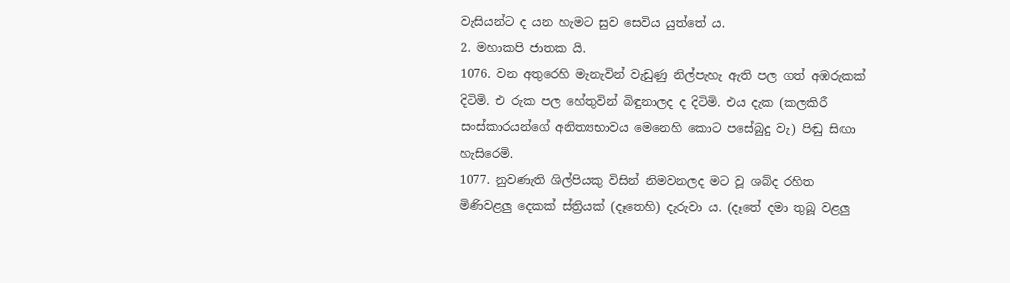වැසියන්ට ද යන හැමට සුව සෙවිය යුත්තේ ය.
2. මහාකපි ජාතක යි.
1076. වන අතුරෙහි මැනැවින් වැඩුණු නිල්පැහැ ඇති පල ගත් අඹරුකක් දිටිමි. එ රුක පල හේතුවින් බිඳුනාලද ද දිටිමි. එය දැක (කලකිරී සංස්කාරයන්ගේ අනිත්‍යභාවය මෙනෙහි කොට පසේබුදු වැ) පිඬු සිඟා හැසිරෙමි.
1077. නුවණැති ශිල්පියකු විසින් නිමවනලද මට වූ ශබ්ද රහිත මිණිවළලු දෙකක් ස්ත්‍රියක් (දෑතෙහි) දැරුවා ය. (දෑතේ දමා තුබූ වළලු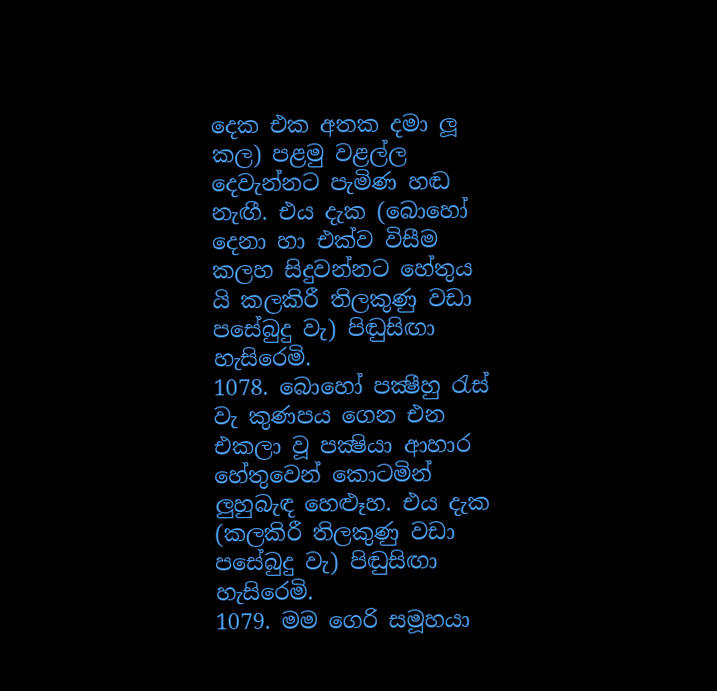දෙක එක අතක දමා ලූ කල) පළමු වළල්ල දෙවැන්නට පැමිණ හඬ නැඟී. එය දැක (බොහෝ දෙනා හා එක්ව විසීම කලහ සිදුවන්නට හේතුය යි කලකිරී තිලකුණු වඩා පසේබුදු වැ) පිඬුසිඟා හැසිරෙමි.
1078. බොහෝ පක්‍ෂීහු රැස් වැ කුණපය ගෙන එන එකලා වූ පක්‍ෂියා ආහාර හේතුවෙන් කොටමින් ලුහුබැඳ හෙළූහ. එය දැක (කලකිරී තිලකුණු වඩා පසේබුදු වැ) පිඬුසිඟා හැසිරෙමි.
1079. මම ගෙරි සමූහයා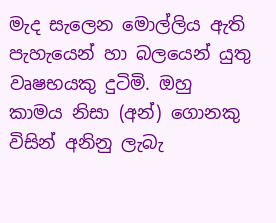මැද සැලෙන මොල්ලිය ඇති පැහැයෙන් හා බලයෙන් යුතු වෘෂභයකු දුටිමි. ඔහු කාමය නිසා (අන්) ගොනකු විසින් අනිනු ලැබැ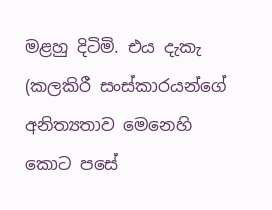මළහු දිටිමි. එය දැකැ (කලකිරී සංස්කාරයන්ගේ අනිත්‍යතාව මෙනෙහි කොට පසේ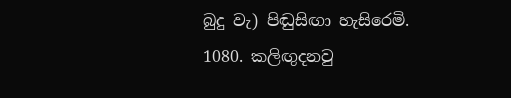බුදු වැ) පිඬුසිඟා හැසිරෙමි.
1080. කලිඟුදනවු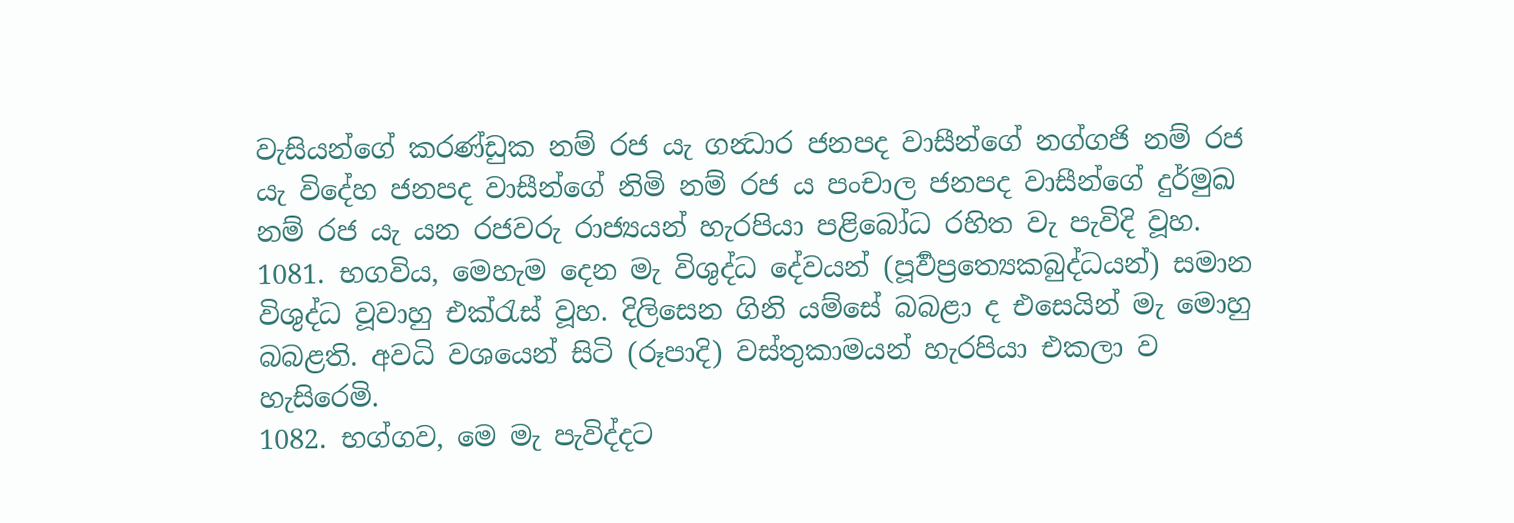වැසියන්ගේ කරණ්ඩුක නම් රජ යැ ගන්‍ධාර ජනපද වාසීන්ගේ නග්ගජි නම් රජ යැ විදේහ ජනපද වාසීන්ගේ නිමි නම් රජ ය පංචාල ජනපද වාසීන්ගේ දුර්මුඛ නම් රජ යැ යන රජවරු රාජ්‍යයන් හැරපියා පළිබෝධ රහිත වැ පැවිදි වූහ.
1081. භගවිය, මෙහැම දෙන මැ විශුද්ධ දේවයන් (පූර්‍වප්‍රත්‍යෙකබුද්ධයන්) සමාන විශුද්ධ වූවාහු එක්රැස් වූහ. දිලිසෙන ගිනි යම්සේ බබළා ද එසෙයින් මැ මොහු බබළති. අවධි වශයෙන් සිටි (රූපාදි) වස්තුකාමයන් හැරපියා එකලා ව හැසිරෙමි.
1082. භග්ගව, මෙ මැ පැවිද්දට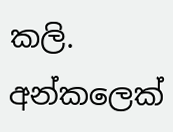කලි. අන්කලෙක්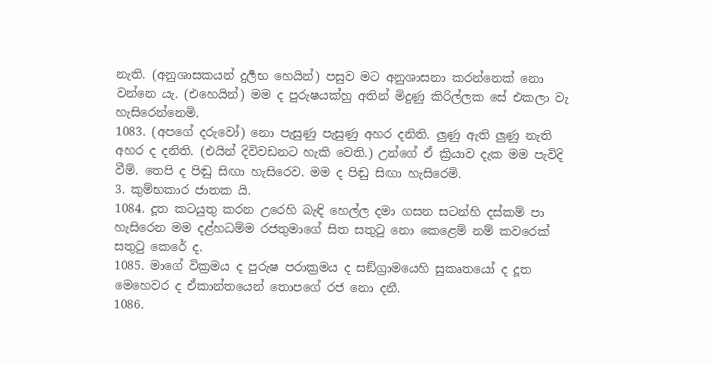නැති. (අනුශාසකයන් දුර්‍ලභ හෙයින්) පසුව මට අනුශාසනා කරන්නෙක් නො වන්නෙ යැ. (එහෙයින්) මම ද පුරුෂයක්හු අතින් මිදුණු කිරිල්ලක සේ එකලා වැ හැසිරෙන්නෙමි.
1083. (අපගේ දරුවෝ) නො පැසුණු පැසුණු අහර දනිති. ලුණු ඇති ලුණු නැති අහර ද දනිති. (එයින් දිවිවඩනට හැකි වෙති.) උන්ගේ ඒ ක්‍රියාව දැක මම පැවිදි වීම්. තෙපි ද පිඬු සිඟා හැසිරෙව. මම ද පිඬු සිඟා හැසිරෙමි.
3. කුම්භකාර ජාතක යි.
1084. දූත කටයුතු කරන උරෙහි බැඳි හෙල්ල දමා ගසන සටන්හි දස්කම් පා හැසිරෙන මම දළ්හධම්ම රජතුමාගේ සිත සතුටු නො කෙළෙම් නම් කවරෙක් සතුටු කෙරේ ද.
1085. මාගේ වික්‍රමය ද පුරුෂ පරාක්‍රමය ද සඞ්ග්‍රාමයෙහි සුකෘතයෝ ද දූත මෙහෙවර ද ඒකාන්තයෙන් තොපගේ රජ නො දනී.
1086.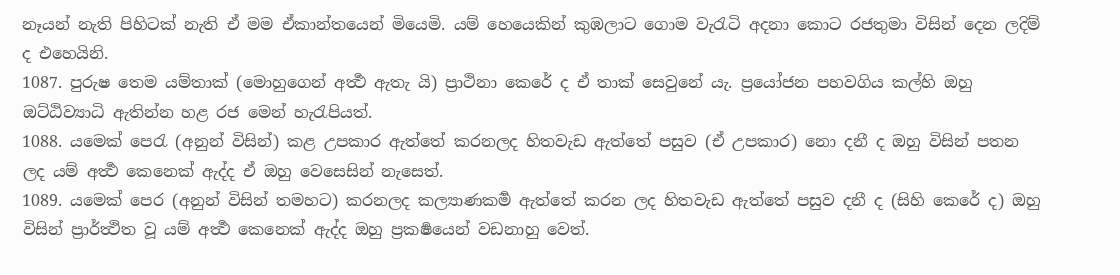නෑයන් නැති පිහිටක් නැති ඒ මම ඒකාන්තයෙන් මියෙමි. යම් හෙයෙකින් කුඹලාට ගොම වැරැටි අදනා කොට රජතුමා විසින් දෙන ලදිම් ද එහෙයිනි.
1087. පුරුෂ තෙම යම්තාක් (මොහුගෙන් අර්‍ත්‍ථ ඇතැ යි) ප්‍රාථිනා කෙරේ ද ඒ තාක් සෙවුනේ යැ. ප්‍රයෝජන පහවගිය කල්හි ඔහු ඔට්ඨිව්‍යාධි ඇතින්න හළ රජ මෙන් හැරැපියත්.
1088. යමෙක් පෙරැ (අනුන් විසින්) කළ උපකාර ඇත්තේ කරනලද හිතවැඩ ඇත්තේ පසුව (ඒ උපකාර) නො දනී ද ඔහු විසින් පතන ලද යම් අර්‍ත්‍ථ කෙනෙක් ඇද්ද ඒ ඔහු වෙසෙසින් නැසෙත්.
1089. යමෙක් පෙර (අනුන් විසින් තමහට) කරනලද කල්‍යාණකර්‍ම ඇත්තේ කරන ලද හිතවැඩ ඇත්තේ පසුව දනී ද (සිහි කෙරේ ද) ඔහු විසින් ප්‍රාර්ත්‍ථිත වූ යම් අර්‍ත්‍ථ කෙනෙක් ඇද්ද ඔහු ප්‍රකර්‍ෂයෙන් වඩනාහු වෙත්.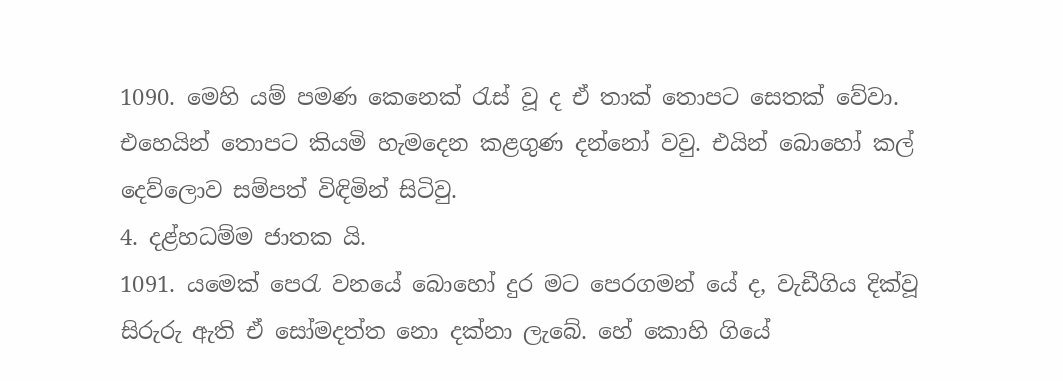1090. මෙහි යම් පමණ කෙනෙක් රැස් වූ ද ඒ තාක් තොපට සෙතක් වේවා. එහෙයින් තොපට කියමි හැමදෙන කළගුණ දන්නෝ වවු. එයින් බොහෝ කල් දෙව්ලොව සම්පත් විඳිමින් සිටිවු.
4. දළ්හධම්ම ජාතක යි.
1091. යමෙක් පෙරැ වනයේ බොහෝ දුර මට පෙරගමන් යේ ද, වැඩීගිය දික්වූ සිරුරු ඇති ඒ සෝමදත්ත නො දක්නා ලැබේ. හේ කොහි ගියේ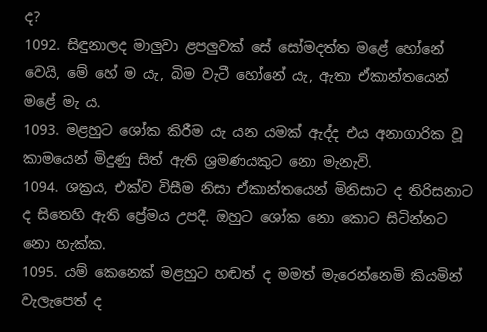ද?
1092. සිඳුනාලද මාලුවා ළපලුවක් සේ සෝමදත්ත මළේ හෝනේ වෙයි, මේ හේ ම යැ, බිම වැටී හෝනේ යැ, ඇතා ඒකාන්තයෙන් මළේ මැ ය.
1093. මළහුට ශෝක කිරීම යැ යන යමක් ඇද්ද එය අනාගාරික වූ කාමයෙන් මිදුණු සිත් ඇති ශ්‍රමණයකුට නො මැනැවි.
1094. ශක්‍රය, එක්ව විසීම නිසා ඒකාන්තයෙන් මිනිසාට ද තිරිසනාට ද සිතෙහි ඇති ප්‍රේමය උපදී. ඔහුට ශෝක නො කොට සිටින්නට නො හැක්ක.
1095. යම් කෙනෙක් මළහුට හඬත් ද මමත් මැරෙන්නෙමි කියමින් වැලැපෙත් ද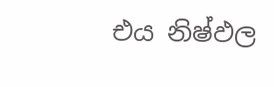එය නිෂ්ඵල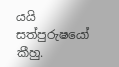යයි සත්පුරුෂයෝ කීහු.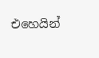එහෙයින්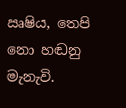ඍෂිය, තෙපි නො හඬනු මැනැවි.